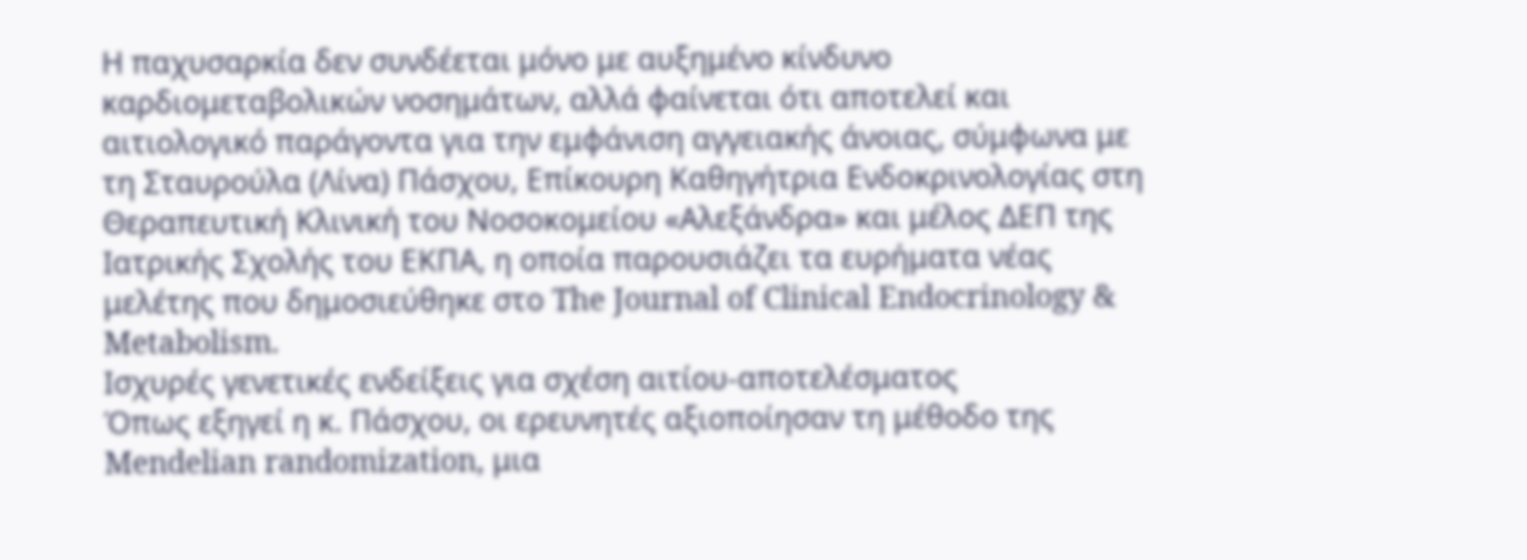Η παχυσαρκία δεν συνδέεται μόνο με αυξημένο κίνδυνο καρδιομεταβολικών νοσημάτων, αλλά φαίνεται ότι αποτελεί και αιτιολογικό παράγοντα για την εμφάνιση αγγειακής άνοιας, σύμφωνα με τη Σταυρούλα (Λίνα) Πάσχου, Επίκουρη Καθηγήτρια Ενδοκρινολογίας στη Θεραπευτική Κλινική του Νοσοκομείου «Αλεξάνδρα» και μέλος ΔΕΠ της Ιατρικής Σχολής του ΕΚΠΑ, η οποία παρουσιάζει τα ευρήματα νέας μελέτης που δημοσιεύθηκε στο The Journal of Clinical Endocrinology & Metabolism.
Ισχυρές γενετικές ενδείξεις για σχέση αιτίου-αποτελέσματος
Όπως εξηγεί η κ. Πάσχου, οι ερευνητές αξιοποίησαν τη μέθοδο της Mendelian randomization, μια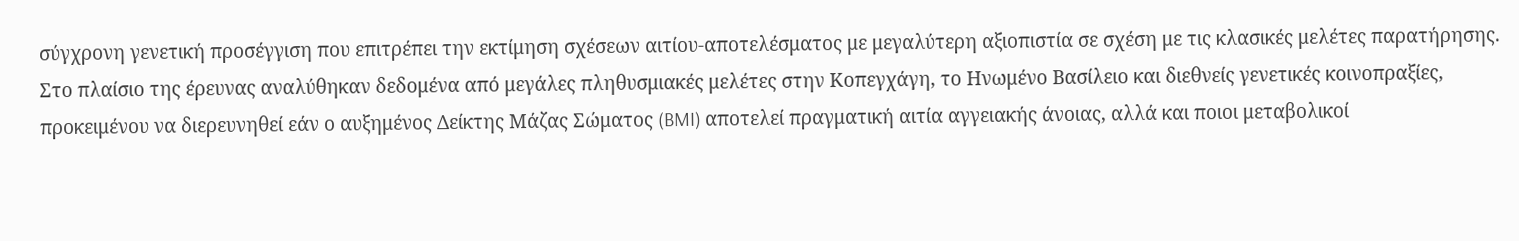σύγχρονη γενετική προσέγγιση που επιτρέπει την εκτίμηση σχέσεων αιτίου-αποτελέσματος με μεγαλύτερη αξιοπιστία σε σχέση με τις κλασικές μελέτες παρατήρησης.
Στο πλαίσιο της έρευνας αναλύθηκαν δεδομένα από μεγάλες πληθυσμιακές μελέτες στην Κοπεγχάγη, το Ηνωμένο Βασίλειο και διεθνείς γενετικές κοινοπραξίες, προκειμένου να διερευνηθεί εάν ο αυξημένος Δείκτης Μάζας Σώματος (BMI) αποτελεί πραγματική αιτία αγγειακής άνοιας, αλλά και ποιοι μεταβολικοί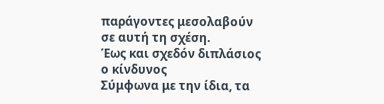παράγοντες μεσολαβούν σε αυτή τη σχέση.
Έως και σχεδόν διπλάσιος ο κίνδυνος
Σύμφωνα με την ίδια, τα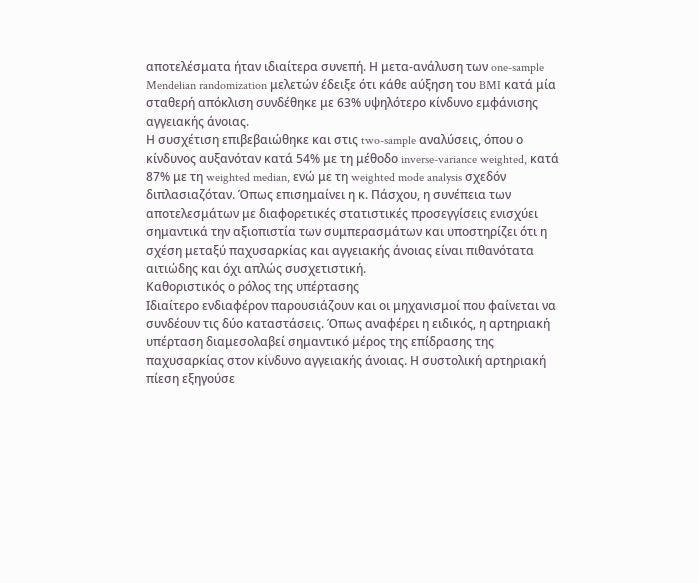αποτελέσματα ήταν ιδιαίτερα συνεπή. Η μετα-ανάλυση των one-sample Mendelian randomization μελετών έδειξε ότι κάθε αύξηση του BMI κατά μία σταθερή απόκλιση συνδέθηκε με 63% υψηλότερο κίνδυνο εμφάνισης αγγειακής άνοιας.
Η συσχέτιση επιβεβαιώθηκε και στις two-sample αναλύσεις, όπου ο κίνδυνος αυξανόταν κατά 54% με τη μέθοδο inverse-variance weighted, κατά 87% με τη weighted median, ενώ με τη weighted mode analysis σχεδόν διπλασιαζόταν. Όπως επισημαίνει η κ. Πάσχου, η συνέπεια των αποτελεσμάτων με διαφορετικές στατιστικές προσεγγίσεις ενισχύει σημαντικά την αξιοπιστία των συμπερασμάτων και υποστηρίζει ότι η σχέση μεταξύ παχυσαρκίας και αγγειακής άνοιας είναι πιθανότατα αιτιώδης και όχι απλώς συσχετιστική.
Καθοριστικός ο ρόλος της υπέρτασης
Ιδιαίτερο ενδιαφέρον παρουσιάζουν και οι μηχανισμοί που φαίνεται να συνδέουν τις δύο καταστάσεις. Όπως αναφέρει η ειδικός, η αρτηριακή υπέρταση διαμεσολαβεί σημαντικό μέρος της επίδρασης της παχυσαρκίας στον κίνδυνο αγγειακής άνοιας. Η συστολική αρτηριακή πίεση εξηγούσε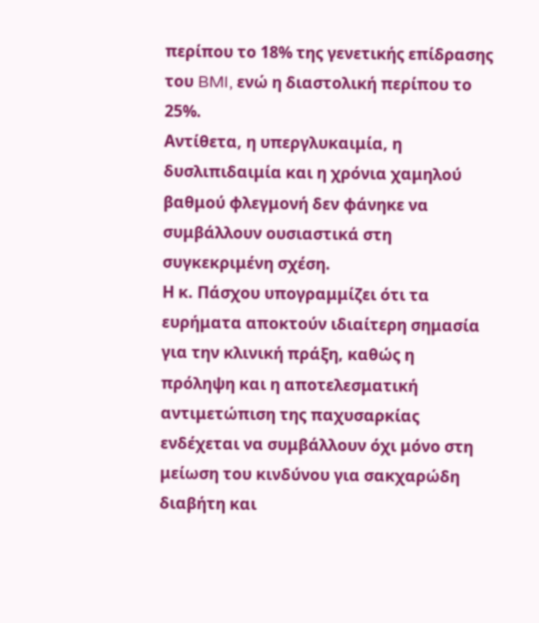περίπου το 18% της γενετικής επίδρασης του BMI, ενώ η διαστολική περίπου το 25%.
Αντίθετα, η υπεργλυκαιμία, η δυσλιπιδαιμία και η χρόνια χαμηλού βαθμού φλεγμονή δεν φάνηκε να συμβάλλουν ουσιαστικά στη συγκεκριμένη σχέση.
Η κ. Πάσχου υπογραμμίζει ότι τα ευρήματα αποκτούν ιδιαίτερη σημασία για την κλινική πράξη, καθώς η πρόληψη και η αποτελεσματική αντιμετώπιση της παχυσαρκίας ενδέχεται να συμβάλλουν όχι μόνο στη μείωση του κινδύνου για σακχαρώδη διαβήτη και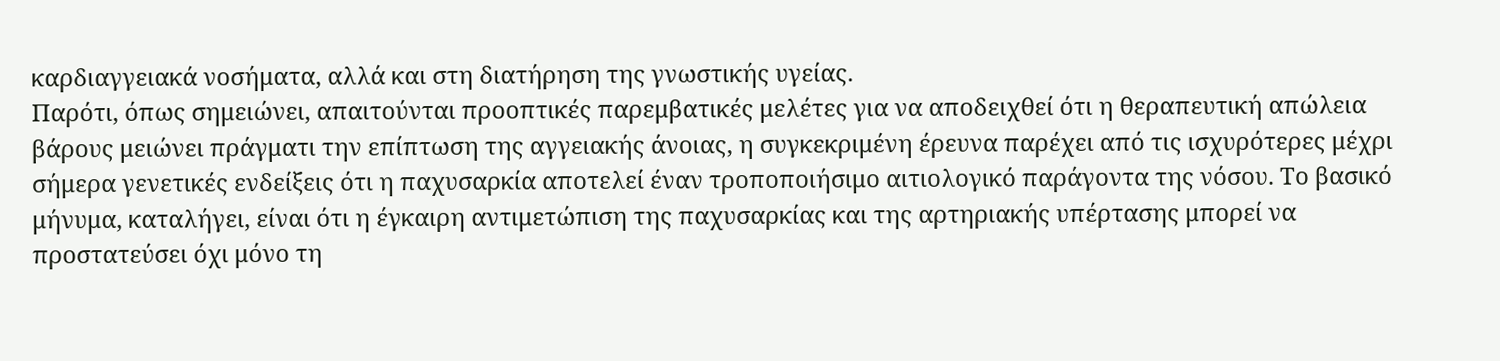καρδιαγγειακά νοσήματα, αλλά και στη διατήρηση της γνωστικής υγείας.
Παρότι, όπως σημειώνει, απαιτούνται προοπτικές παρεμβατικές μελέτες για να αποδειχθεί ότι η θεραπευτική απώλεια βάρους μειώνει πράγματι την επίπτωση της αγγειακής άνοιας, η συγκεκριμένη έρευνα παρέχει από τις ισχυρότερες μέχρι σήμερα γενετικές ενδείξεις ότι η παχυσαρκία αποτελεί έναν τροποποιήσιμο αιτιολογικό παράγοντα της νόσου. Το βασικό μήνυμα, καταλήγει, είναι ότι η έγκαιρη αντιμετώπιση της παχυσαρκίας και της αρτηριακής υπέρτασης μπορεί να προστατεύσει όχι μόνο τη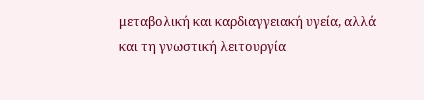μεταβολική και καρδιαγγειακή υγεία, αλλά και τη γνωστική λειτουργία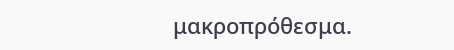μακροπρόθεσμα.